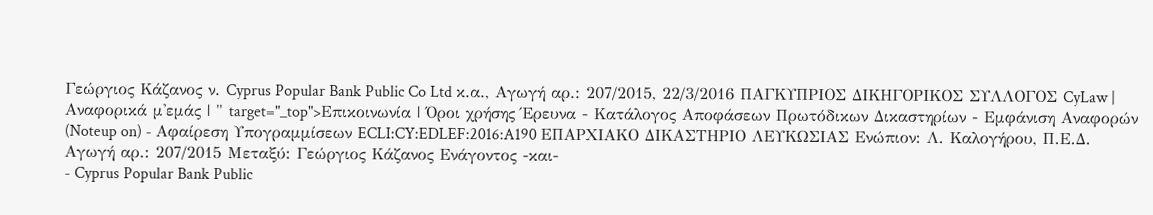Γεώργιος Κάζανος ν. Cyprus Popular Bank Public Co Ltd κ.α., Αγωγή αρ.: 207/2015, 22/3/2016 ΠΑΓΚΥΠΡΙΟΣ ΔΙΚΗΓΟΡΙΚΟΣ ΣΥΛΛΟΓΟΣ CyLaw | Αναφορικά μ'εμάς | " target="_top">Επικοινωνία | Όροι χρήσης Έρευνα - Κατάλογος Αποφάσεων Πρωτόδικων Δικαστηρίων - Εμφάνιση Αναφορών (Noteup on) - Αφαίρεση Υπογραμμίσεων ECLI:CY:EDLEF:2016:A190 ΕΠΑΡΧΙΑΚΟ ΔΙΚΑΣΤΗΡΙΟ ΛΕΥΚΩΣΙΑΣ Ενώπιον: Λ. Καλογήρου, Π.Ε.Δ. Αγωγή αρ.: 207/2015 Μεταξύ: Γεώργιος Κάζανος Ενάγοντος -και-
- Cyprus Popular Bank Public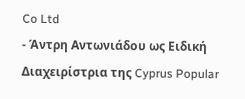Co Ltd
- Άντρη Αντωνιάδου ως Ειδική Διαχειρίστρια της Cyprus Popular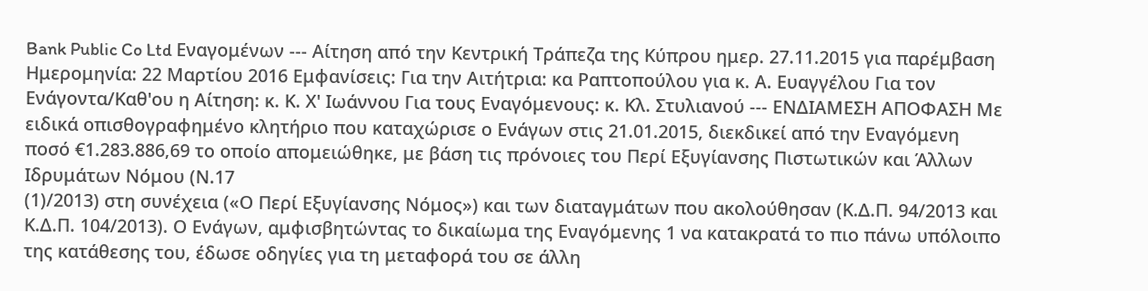Bank Public Co Ltd Εναγομένων --- Αίτηση από την Κεντρική Τράπεζα της Κύπρου ημερ. 27.11.2015 για παρέμβαση Ημερομηνία: 22 Μαρτίου 2016 Εμφανίσεις: Για την Αιτήτρια: κα Ραπτοπούλου για κ. Α. Ευαγγέλου Για τον Ενάγοντα/Καθ'ου η Αίτηση: κ. Κ. Χ' Ιωάννου Για τους Εναγόμενους: κ. Κλ. Στυλιανού --- ΕΝΔΙΑΜΕΣΗ ΑΠΟΦΑΣΗ Με ειδικά οπισθογραφημένο κλητήριο που καταχώρισε ο Ενάγων στις 21.01.2015, διεκδικεί από την Εναγόμενη ποσό €1.283.886,69 το οποίο απομειώθηκε, με βάση τις πρόνοιες του Περί Εξυγίανσης Πιστωτικών και Άλλων Ιδρυμάτων Νόμου (Ν.17
(1)/2013) στη συνέχεια («Ο Περί Εξυγίανσης Νόμος») και των διαταγμάτων που ακολούθησαν (Κ.Δ.Π. 94/2013 και Κ.Δ.Π. 104/2013). Ο Ενάγων, αμφισβητώντας το δικαίωμα της Εναγόμενης 1 να κατακρατά το πιο πάνω υπόλοιπο της κατάθεσης του, έδωσε οδηγίες για τη μεταφορά του σε άλλη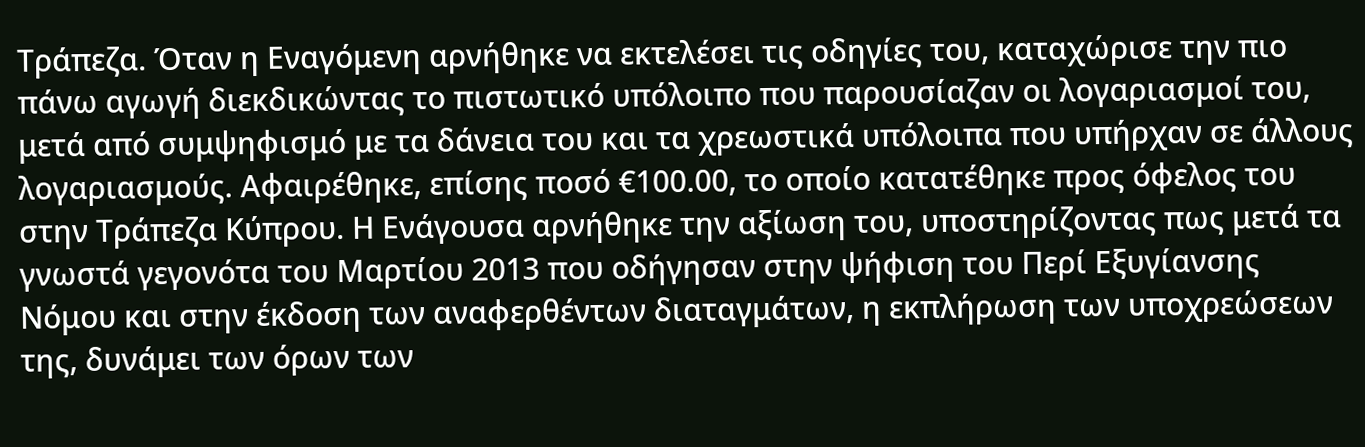Τράπεζα. Όταν η Εναγόμενη αρνήθηκε να εκτελέσει τις οδηγίες του, καταχώρισε την πιο πάνω αγωγή διεκδικώντας το πιστωτικό υπόλοιπο που παρουσίαζαν οι λογαριασμοί του, μετά από συμψηφισμό με τα δάνεια του και τα χρεωστικά υπόλοιπα που υπήρχαν σε άλλους λογαριασμούς. Αφαιρέθηκε, επίσης ποσό €100.00, το οποίο κατατέθηκε προς όφελος του στην Τράπεζα Κύπρου. Η Ενάγουσα αρνήθηκε την αξίωση του, υποστηρίζοντας πως μετά τα γνωστά γεγονότα του Μαρτίου 2013 που οδήγησαν στην ψήφιση του Περί Εξυγίανσης Νόμου και στην έκδοση των αναφερθέντων διαταγμάτων, η εκπλήρωση των υποχρεώσεων της, δυνάμει των όρων των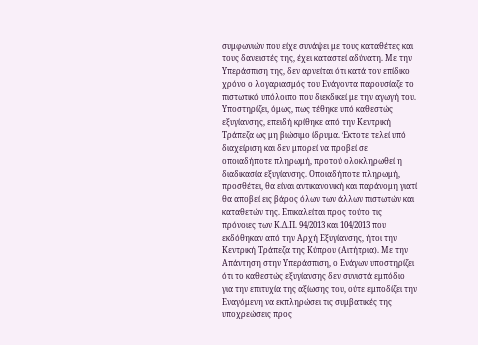συμφωνιών που είχε συνάψει με τους καταθέτες και τους δανειστές της, έχει καταστεί αδύνατη. Με την Υπεράσπιση της, δεν αρνείται ότι κατά τον επίδικο χρόνο ο λογαριασμός του Ενάγοντα παρουσίαζε το πιστωτικό υπόλοιπο που διεκδικεί με την αγωγή του. Υποστηρίζει, όμως, πως τέθηκε υπό καθεστώς εξυγίανσης, επειδή κρίθηκε από την Κεντρική Τράπεζα ως μη βιώσιμο ίδρυμα. Έκτοτε τελεί υπό διαχείριση και δεν μπορεί να προβεί σε οποιαδήποτε πληρωμή, προτού ολοκληρωθεί η διαδικασία εξυγίανσης. Οποιαδήποτε πληρωμή, προσθέτει, θα είναι αντικανονική και παράνομη γιατί θα αποβεί εις βάρος όλων των άλλων πιστωτών και καταθετών της. Επικαλείται προς τούτο τις πρόνοιες των Κ.Δ.Π. 94/2013 και 104/2013 που εκδόθηκαν από την Αρχή Εξυγίανσης, ήτοι την Κεντρική Τράπεζα της Κύπρου (Αιτήτρια). Με την Απάντηση στην Υπεράσπιση, ο Ενάγων υποστηρίζει ότι το καθεστώς εξυγίανσης δεν συνιστά εμπόδιο για την επιτυχία της αξίωσης του, ούτε εμποδίζει την Εναγόμενη να εκπληρώσει τις συμβατικές της υποχρεώσεις προς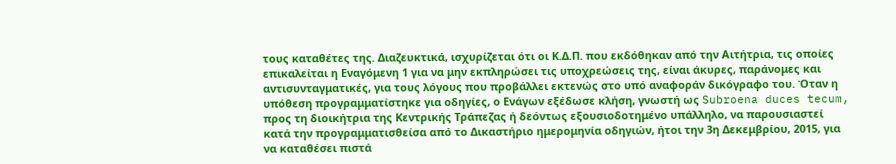τους καταθέτες της. Διαζευκτικά, ισχυρίζεται ότι οι Κ.Δ.Π. που εκδόθηκαν από την Αιτήτρια, τις οποίες επικαλείται η Εναγόμενη 1 για να μην εκπληρώσει τις υποχρεώσεις της, είναι άκυρες, παράνομες και αντισυνταγματικές, για τους λόγους που προβάλλει εκτενώς στο υπό αναφοράν δικόγραφο του. Όταν η υπόθεση προγραμματίστηκε για οδηγίες, ο Ενάγων εξέδωσε κλήση, γνωστή ως Subroena duces tecum, προς τη διοικήτρια της Κεντρικής Τράπεζας ή δεόντως εξουσιοδοτημένο υπάλληλο, να παρουσιαστεί κατά την προγραμματισθείσα από το Δικαστήριο ημερομηνία οδηγιών, ήτοι την 3η Δεκεμβρίου, 2015, για να καταθέσει πιστά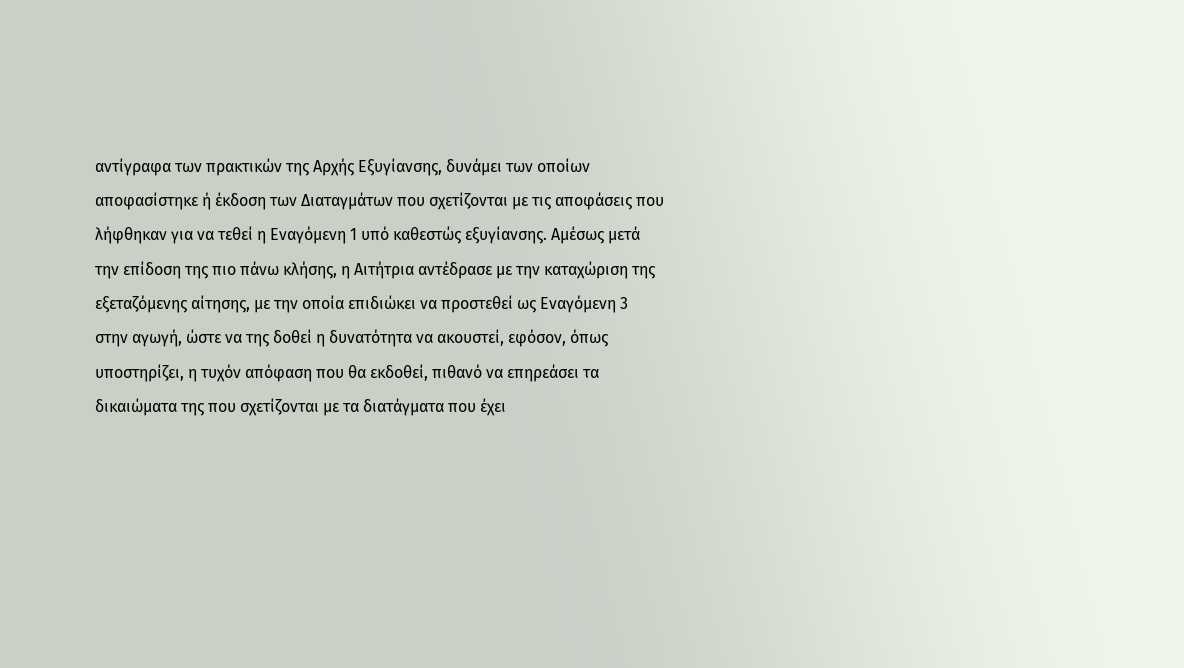αντίγραφα των πρακτικών της Αρχής Εξυγίανσης, δυνάμει των οποίων αποφασίστηκε ή έκδοση των Διαταγμάτων που σχετίζονται με τις αποφάσεις που λήφθηκαν για να τεθεί η Εναγόμενη 1 υπό καθεστώς εξυγίανσης. Αμέσως μετά την επίδοση της πιο πάνω κλήσης, η Αιτήτρια αντέδρασε με την καταχώριση της εξεταζόμενης αίτησης, με την οποία επιδιώκει να προστεθεί ως Εναγόμενη 3 στην αγωγή, ώστε να της δοθεί η δυνατότητα να ακουστεί, εφόσον, όπως υποστηρίζει, η τυχόν απόφαση που θα εκδοθεί, πιθανό να επηρεάσει τα δικαιώματα της που σχετίζονται με τα διατάγματα που έχει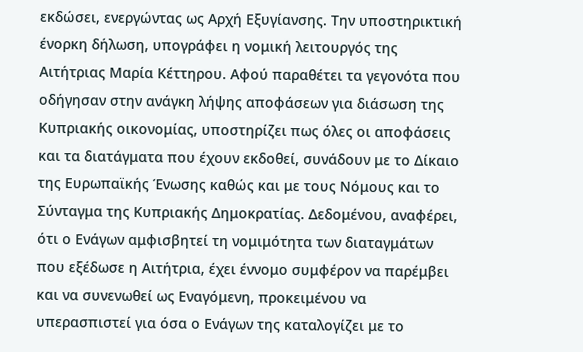εκδώσει, ενεργώντας ως Αρχή Εξυγίανσης. Την υποστηρικτική ένορκη δήλωση, υπογράφει η νομική λειτουργός της Αιτήτριας Μαρία Κέττηρου. Αφού παραθέτει τα γεγονότα που οδήγησαν στην ανάγκη λήψης αποφάσεων για διάσωση της Κυπριακής οικονομίας, υποστηρίζει πως όλες οι αποφάσεις και τα διατάγματα που έχουν εκδοθεί, συνάδουν με το Δίκαιο της Ευρωπαϊκής Ένωσης καθώς και με τους Νόμους και το Σύνταγμα της Κυπριακής Δημοκρατίας. Δεδομένου, αναφέρει, ότι ο Ενάγων αμφισβητεί τη νομιμότητα των διαταγμάτων που εξέδωσε η Αιτήτρια, έχει έννομο συμφέρον να παρέμβει και να συνενωθεί ως Εναγόμενη, προκειμένου να υπερασπιστεί για όσα ο Ενάγων της καταλογίζει με το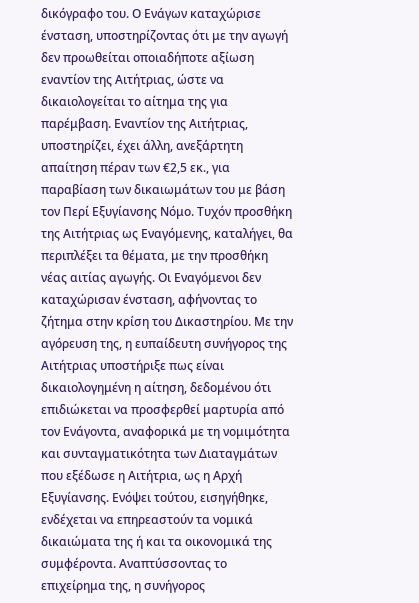δικόγραφο του. Ο Ενάγων καταχώρισε ένσταση, υποστηρίζοντας ότι με την αγωγή δεν προωθείται οποιαδήποτε αξίωση εναντίον της Αιτήτριας, ώστε να δικαιολογείται το αίτημα της για παρέμβαση. Εναντίον της Αιτήτριας, υποστηρίζει, έχει άλλη, ανεξάρτητη απαίτηση πέραν των €2,5 εκ., για παραβίαση των δικαιωμάτων του με βάση τον Περί Εξυγίανσης Νόμο. Τυχόν προσθήκη της Αιτήτριας ως Εναγόμενης, καταλήγει, θα περιπλέξει τα θέματα, με την προσθήκη νέας αιτίας αγωγής. Οι Εναγόμενοι δεν καταχώρισαν ένσταση, αφήνοντας το ζήτημα στην κρίση του Δικαστηρίου. Με την αγόρευση της, η ευπαίδευτη συνήγορος της Αιτήτριας υποστήριξε πως είναι δικαιολογημένη η αίτηση, δεδομένου ότι επιδιώκεται να προσφερθεί μαρτυρία από τον Ενάγοντα, αναφορικά με τη νομιμότητα και συνταγματικότητα των Διαταγμάτων που εξέδωσε η Αιτήτρια, ως η Αρχή Εξυγίανσης. Ενόψει τούτου, εισηγήθηκε, ενδέχεται να επηρεαστούν τα νομικά δικαιώματα της ή και τα οικονομικά της συμφέροντα. Αναπτύσσοντας το επιχείρημα της, η συνήγορος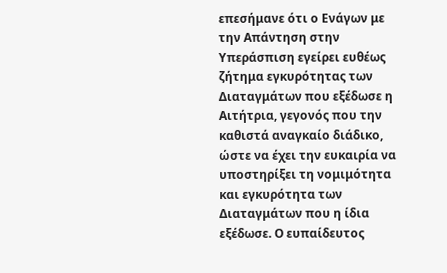επεσήμανε ότι ο Ενάγων με την Απάντηση στην Υπεράσπιση εγείρει ευθέως ζήτημα εγκυρότητας των Διαταγμάτων που εξέδωσε η Αιτήτρια, γεγονός που την καθιστά αναγκαίο διάδικο, ώστε να έχει την ευκαιρία να υποστηρίξει τη νομιμότητα και εγκυρότητα των Διαταγμάτων που η ίδια εξέδωσε. Ο ευπαίδευτος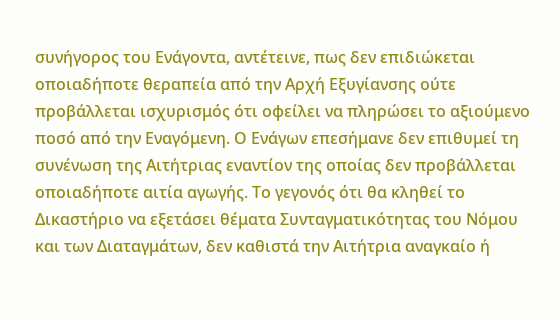συνήγορος του Ενάγοντα, αντέτεινε, πως δεν επιδιώκεται οποιαδήποτε θεραπεία από την Αρχή Εξυγίανσης ούτε προβάλλεται ισχυρισμός ότι οφείλει να πληρώσει το αξιούμενο ποσό από την Εναγόμενη. Ο Ενάγων επεσήμανε δεν επιθυμεί τη συνένωση της Αιτήτριας εναντίον της οποίας δεν προβάλλεται οποιαδήποτε αιτία αγωγής. Το γεγονός ότι θα κληθεί το Δικαστήριο να εξετάσει θέματα Συνταγματικότητας του Νόμου και των Διαταγμάτων, δεν καθιστά την Αιτήτρια αναγκαίο ή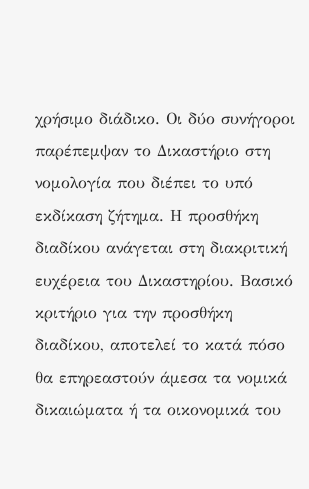χρήσιμο διάδικο. Οι δύο συνήγοροι παρέπεμψαν το Δικαστήριο στη νομολογία που διέπει το υπό εκδίκαση ζήτημα. Η προσθήκη διαδίκου ανάγεται στη διακριτική ευχέρεια του Δικαστηρίου. Βασικό κριτήριο για την προσθήκη διαδίκου, αποτελεί το κατά πόσο θα επηρεαστούν άμεσα τα νομικά δικαιώματα ή τα οικονομικά του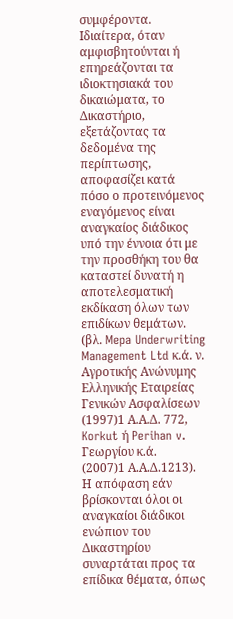συμφέροντα. Ιδιαίτερα, όταν αμφισβητούνται ή επηρεάζονται τα ιδιοκτησιακά του δικαιώματα, το Δικαστήριο, εξετάζοντας τα δεδομένα της περίπτωσης, αποφασίζει κατά πόσο ο προτεινόμενος εναγόμενος είναι αναγκαίος διάδικος υπό την έννοια ότι με την προσθήκη του θα καταστεί δυνατή η αποτελεσματική εκδίκαση όλων των επιδίκων θεμάτων. (βλ. Mepa Underwriting Management Ltd κ.ά. ν. Αγροτικής Ανώνυμης Ελληνικής Εταιρείας Γενικών Ασφαλίσεων
(1997)1 Α.Α.Δ. 772, Korkut ή Perihan v. Γεωργίου κ.ά.
(2007)1 Α.Α.Δ.1213). Η απόφαση εάν βρίσκονται όλοι οι αναγκαίοι διάδικοι ενώπιον του Δικαστηρίου συναρτάται προς τα επίδικα θέματα, όπως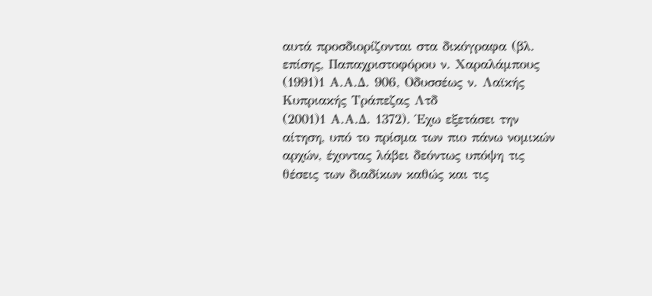αυτά προσδιορίζονται στα δικόγραφα (βλ. επίσης, Παπαχριστοφόρου ν. Χαραλάμπους
(1991)1 Α.Α.Δ. 906, Οδυσσέως ν. Λαϊκής Κυπριακής Τράπεζας Λτδ
(2001)1 Α.Α.Δ. 1372). Έχω εξετάσει την αίτηση, υπό το πρίσμα των πιο πάνω νομικών αρχών, έχοντας λάβει δεόντως υπόψη τις θέσεις των διαδίκων καθώς και τις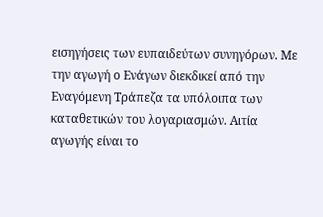εισηγήσεις των ευπαιδεύτων συνηγόρων. Με την αγωγή ο Ενάγων διεκδικεί από την Εναγόμενη Τράπεζα τα υπόλοιπα των καταθετικών του λογαριασμών. Αιτία αγωγής είναι το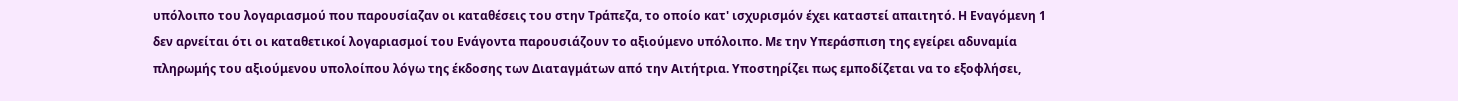υπόλοιπο του λογαριασμού που παρουσίαζαν οι καταθέσεις του στην Τράπεζα, το οποίο κατ' ισχυρισμόν έχει καταστεί απαιτητό. Η Εναγόμενη 1 δεν αρνείται ότι οι καταθετικοί λογαριασμοί του Ενάγοντα παρουσιάζουν το αξιούμενο υπόλοιπο. Με την Υπεράσπιση της εγείρει αδυναμία πληρωμής του αξιούμενου υπολοίπου λόγω της έκδοσης των Διαταγμάτων από την Αιτήτρια. Υποστηρίζει πως εμποδίζεται να το εξοφλήσει,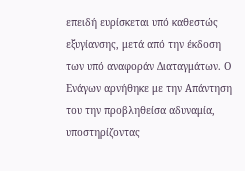επειδή ευρίσκεται υπό καθεστώς εξυγίανσης, μετά από την έκδοση των υπό αναφοράν Διαταγμάτων. Ο Ενάγων αρνήθηκε με την Απάντηση του την προβληθείσα αδυναμία, υποστηρίζοντας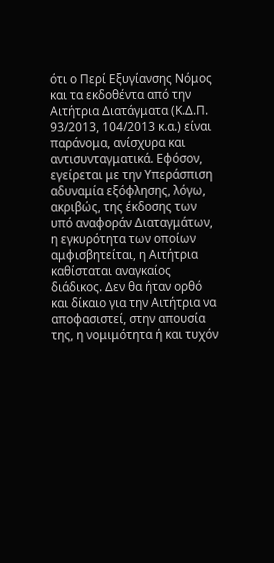ότι ο Περί Εξυγίανσης Νόμος και τα εκδοθέντα από την Αιτήτρια Διατάγματα (Κ.Δ.Π. 93/2013, 104/2013 κ.α.) είναι παράνομα, ανίσχυρα και αντισυνταγματικά. Εφόσον, εγείρεται με την Υπεράσπιση αδυναμία εξόφλησης, λόγω, ακριβώς, της έκδοσης των υπό αναφοράν Διαταγμάτων, η εγκυρότητα των οποίων αμφισβητείται, η Αιτήτρια καθίσταται αναγκαίος διάδικος. Δεν θα ήταν ορθό και δίκαιο για την Αιτήτρια να αποφασιστεί, στην απουσία της, η νομιμότητα ή και τυχόν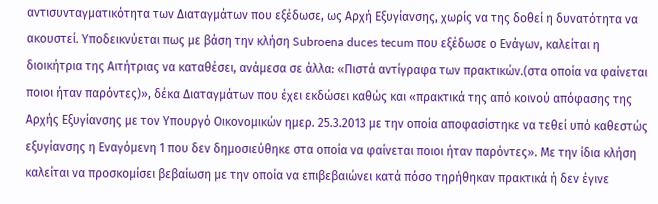αντισυνταγματικότητα των Διαταγμάτων που εξέδωσε, ως Αρχή Εξυγίανσης, χωρίς να της δοθεί η δυνατότητα να ακουστεί. Υποδεικνύεται πως με βάση την κλήση Subroena duces tecum που εξέδωσε ο Ενάγων, καλείται η διοικήτρια της Αιτήτριας να καταθέσει, ανάμεσα σε άλλα: «Πιστά αντίγραφα των πρακτικών.(στα οποία να φαίνεται ποιοι ήταν παρόντες)», δέκα Διαταγμάτων που έχει εκδώσει καθώς και «πρακτικά της από κοινού απόφασης της Αρχής Εξυγίανσης με τον Υπουργό Οικονομικών ημερ. 25.3.2013 με την οποία αποφασίστηκε να τεθεί υπό καθεστώς εξυγίανσης η Εναγόμενη 1 που δεν δημοσιεύθηκε στα οποία να φαίνεται ποιοι ήταν παρόντες». Με την ίδια κλήση καλείται να προσκομίσει βεβαίωση με την οποία να επιβεβαιώνει κατά πόσο τηρήθηκαν πρακτικά ή δεν έγινε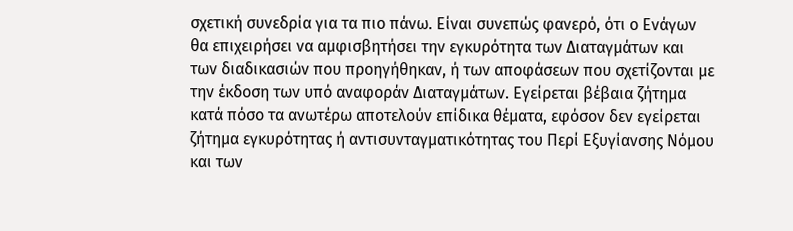σχετική συνεδρία για τα πιο πάνω. Είναι συνεπώς φανερό, ότι ο Ενάγων θα επιχειρήσει να αμφισβητήσει την εγκυρότητα των Διαταγμάτων και των διαδικασιών που προηγήθηκαν, ή των αποφάσεων που σχετίζονται με την έκδοση των υπό αναφοράν Διαταγμάτων. Εγείρεται βέβαια ζήτημα κατά πόσο τα ανωτέρω αποτελούν επίδικα θέματα, εφόσον δεν εγείρεται ζήτημα εγκυρότητας ή αντισυνταγματικότητας του Περί Εξυγίανσης Νόμου και των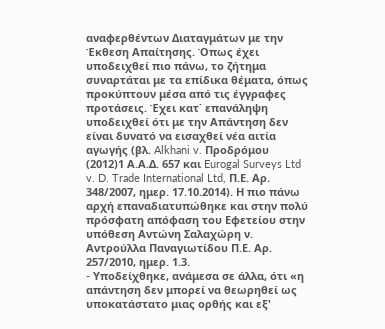αναφερθέντων Διαταγμάτων με την Έκθεση Απαίτησης. Όπως έχει υποδειχθεί πιο πάνω, το ζήτημα συναρτάται με τα επίδικα θέματα, όπως προκύπτουν μέσα από τις έγγραφες προτάσεις. Έχει κατ΄ επανάληψη υποδειχθεί ότι με την Απάντηση δεν είναι δυνατό να εισαχθεί νέα αιτία αγωγής (βλ. Alkhani v. Προδρόμου
(2012)1 Α.Α.Δ. 657 και Eurogal Surveys Ltd v. D. Trade International Ltd, Π.Ε. Αρ. 348/2007, ημερ. 17.10.2014). Η πιο πάνω αρχή επαναδιατυπώθηκε και στην πολύ πρόσφατη απόφαση του Εφετείου στην υπόθεση Αντώνη Σαλαχώρη ν. Αντρούλλα Παναγιωτίδου Π.Ε. Αρ. 257/2010, ημερ. 1.3.
- Yποδείχθηκε, ανάμεσα σε άλλα, ότι «η απάντηση δεν μπορεί να θεωρηθεί ως υποκατάστατο μιας ορθής και εξ'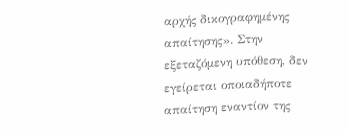αρχής δικογραφημένης απαίτησης». Στην εξεταζόμενη υπόθεση, δεν εγείρεται οποιαδήποτε απαίτηση εναντίον της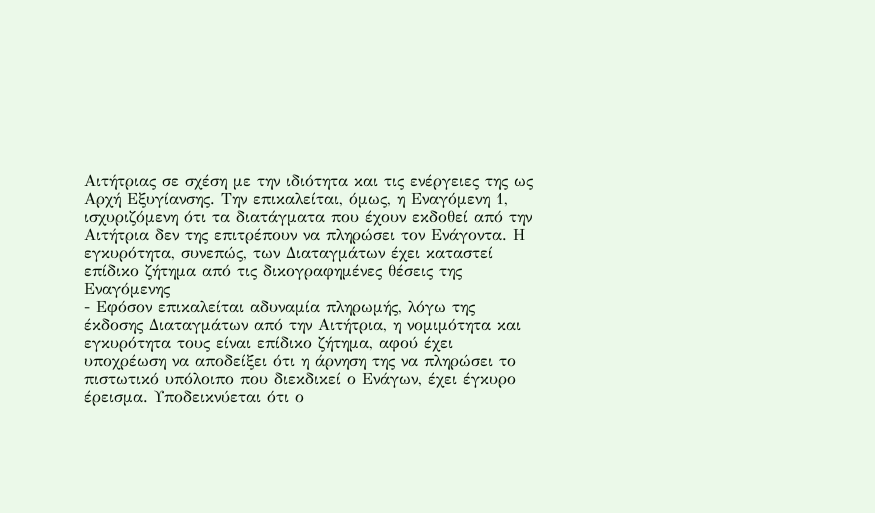Αιτήτριας σε σχέση με την ιδιότητα και τις ενέργειες της ως Αρχή Εξυγίανσης. Την επικαλείται, όμως, η Εναγόμενη 1, ισχυριζόμενη ότι τα διατάγματα που έχουν εκδοθεί από την Αιτήτρια δεν της επιτρέπουν να πληρώσει τον Ενάγοντα. Η εγκυρότητα, συνεπώς, των Διαταγμάτων έχει καταστεί επίδικο ζήτημα από τις δικογραφημένες θέσεις της Εναγόμενης
- Εφόσον επικαλείται αδυναμία πληρωμής, λόγω της έκδοσης Διαταγμάτων από την Αιτήτρια, η νομιμότητα και εγκυρότητα τους είναι επίδικο ζήτημα, αφού έχει υποχρέωση να αποδείξει ότι η άρνηση της να πληρώσει το πιστωτικό υπόλοιπο που διεκδικεί ο Ενάγων, έχει έγκυρο έρεισμα. Υποδεικνύεται ότι ο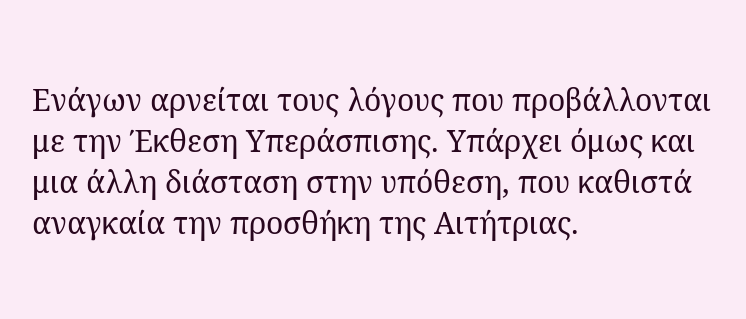Ενάγων αρνείται τους λόγους που προβάλλονται με την Έκθεση Υπεράσπισης. Υπάρχει όμως και μια άλλη διάσταση στην υπόθεση, που καθιστά αναγκαία την προσθήκη της Αιτήτριας.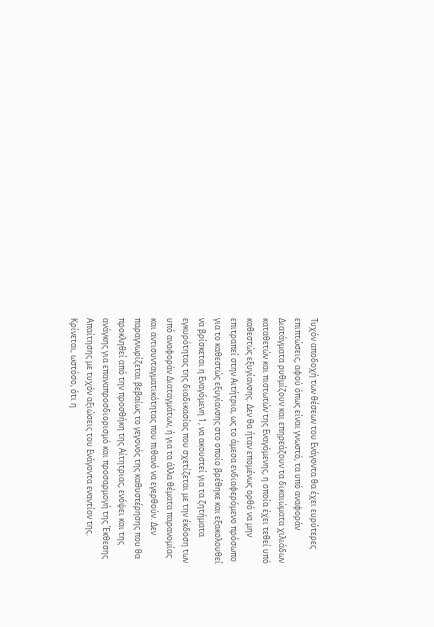Τυχόν αποδοχή των θέσεων του Ενάγοντα θα έχει ευρύτερες επιπτώσεις, αφού όπως είναι γνωστό, τα υπό αναφοράν Διατάγματα ρυθμίζουν και επηρεάζουν τα δικαιώματα χιλιάδων καταθετών και πιστωτών της Εναγόμενης, η οποία έχει τεθεί υπό καθεστώς εξυγίανσης. Δεν θα ήταν επομένως ορθό να μην επιτραπεί στην Αιτήτρια, ως το άμεσα ενδιαφερόμενο πρόσωπο για το καθεστώς εξυγίανσης στο οποίο βρέθηκε και εξακολουθεί να βρίσκεται η Εναγόμενη 1, να ακουστεί για τα ζητήματα εγκυρότητας της διαδικασίας που σχετίζεται με την έκδοση των υπό αναφοράν Διαταγμάτων, ή για τα άλλα θέματα παρανομίας και αντισυνταγματικότητας που πιθανό να εγερθούν. Δεν παραγνωρίζεται βεβαίως το γεγονός της καθυστέρησης που θα προκληθεί από την προσθήκη της Αίτητριας, ενόψει και της ανάγκης για επαναπροσδιορισμό και προσαρμογή της Έκθεσης Απαίτησης με τυχόν αξιώσεις του Ενάγοντα εναντίον της. Κρίνεται, ωστόσο, ότι η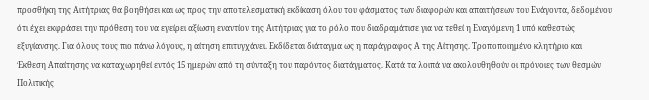προσθήκη της Αιτήτριας θα βοηθήσει και ως προς την αποτελεσματική εκδίκαση όλου του φάσματος των διαφορών και απαιτήσεων του Ενάγοντα, δεδομένου ότι έχει εκφράσει την πρόθεση του να εγείρει αξίωση εναντίον της Αιτήτριας για το ρόλο που διαδραμάτισε για να τεθεί η Εναγόμενη 1 υπό καθεστώς εξυγίανσης. Για όλους τους πιο πάνω λόγους, η αίτηση επιτυγχάνει. Εκδίδεται διάταγμα ως η παράγραφος Α της Αίτησης. Τροποποιημένο κλητήριο και Έκθεση Απαίτησης να καταχωρηθεί εντός 15 ημερών από τη σύνταξη του παρόντος διατάγματος. Κατά τα λοιπά να ακολουθηθούν οι πρόνοιες των θεσμών Πολιτικής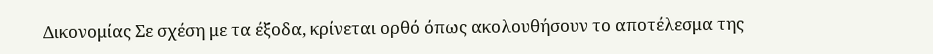Δικονομίας Σε σχέση με τα έξοδα, κρίνεται ορθό όπως ακολουθήσουν το αποτέλεσμα της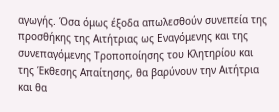αγωγής. Όσα όμως έξοδα απωλεσθούν συνεπεία της προσθήκης της Αιτήτριας ως Εναγόμενης και της συνεπαγόμενης Τροποποίησης του Κλητηρίου και της Έκθεσης Απαίτησης, θα βαρύνουν την Αιτήτρια και θα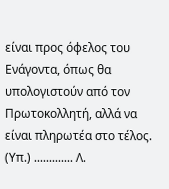είναι προς όφελος του Ενάγοντα, όπως θα υπολογιστούν από τον Πρωτοκολλητή, αλλά να είναι πληρωτέα στο τέλος. (Υπ.) ............. Λ.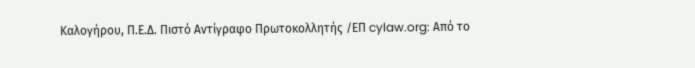Καλογήρου, Π.Ε.Δ. Πιστό Αντίγραφο Πρωτοκολλητής /ΕΠ cylaw.org: Από το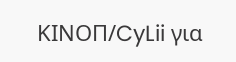ΚΙΝOΠ/CyLii για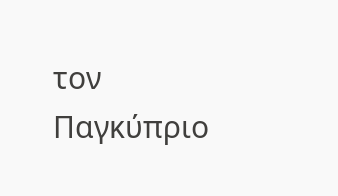τον Παγκύπριο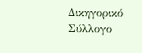Δικηγορικό Σύλλογο